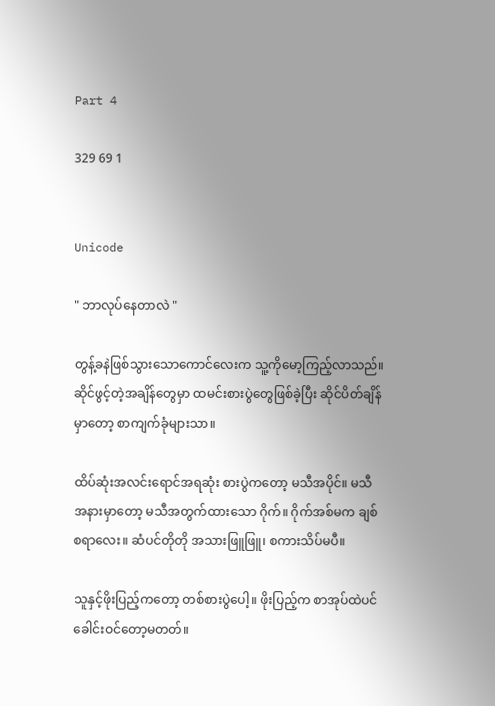Part 4

329 69 1


Unicode

" ဘာလုပ်နေတာလဲ "

တွန့်ခနဲဖြစ်သွားသောကောင်လေးက သူ့ကိုမော့ကြည့်လာသည်။ ဆိုင်ဖွင့်တဲ့အချိန်တွေမှာ ထမင်းစားပွဲတွေဖြစ်ခဲ့ပြီး ဆိုင်ပိတ်ချိန်မှာတော့ စာကျက်ခုံများသာ။

ထိပ်ဆုံးအလင်းရောင်အရဆုံး စားပွဲကတော့ မသီအပိုင်။ မသီအနားမှာတော့ မသီအတွက်ထားသော ဂိုက်။ ဂိုက်အစ်မက ချစ်စရာလေး။ ဆံပင်တိုတို အသားဖြူဖြူ၊ စကားသိပ်မပီ။

သူနှင့်ဖိုးပြည့်ကတော့ တစ်စားပွဲပေါ့။ ဖိုးပြည့်က စာအုပ်ထဲပင် ခေါင်းဝင်တော့မတတ်။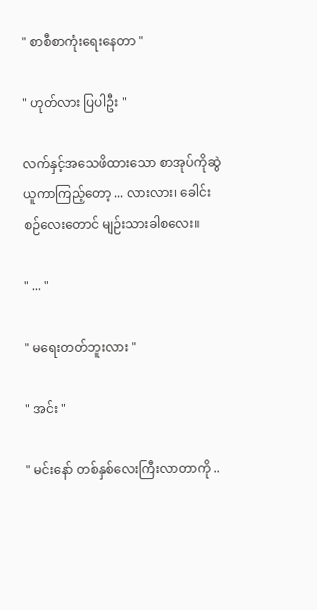" စာစီစာကုံးရေးနေတာ "

" ဟုတ်လား ပြပါဦး "

လက်နှင့်အသေဖိထားသော စာအုပ်ကိုဆွဲယူကာကြည့်တော့ ... လားလား၊ ခေါင်းစဉ်လေးတောင် မျဉ်းသားခါစလေး။

" ... "

" မရေးတတ်ဘူးလား "

" အင်း "

" မင်းနော် တစ်နှစ်လေးကြီးလာတာကို ..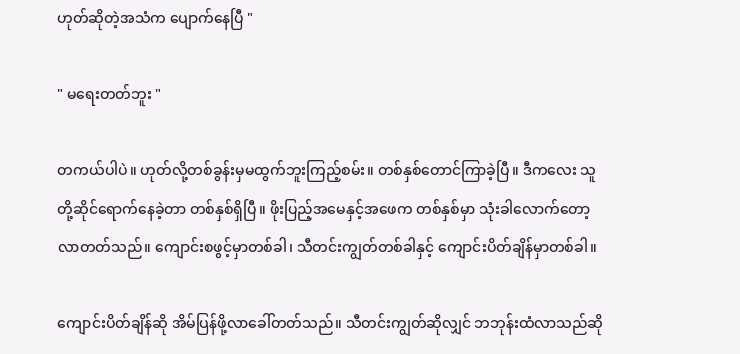ဟုတ်ဆိုတဲ့အသံက ပျောက်နေပြီ "

" မရေးတတ်ဘူး "

တကယ်ပါပဲ။ ဟုတ်လို့တစ်ခွန်းမှမထွက်ဘူးကြည့်စမ်း။ တစ်နှစ်တောင်ကြာခဲ့ပြီ။ ဒီကလေး သူတို့ဆိုင်ရောက်နေခဲ့တာ တစ်နှစ်ရှိပြီ။ ဖိုးပြည့်အမေနှင့်အဖေက တစ်နှစ်မှာ သုံးခါလောက်တော့လာတတ်သည်။ ကျောင်းစဖွင့်မှာတစ်ခါ၊ သီတင်းကျွတ်တစ်ခါနှင့် ကျောင်းပိတ်ချိန်မှာတစ်ခါ။

ကျောင်းပိတ်ချိန်ဆို အိမ်ပြန်ဖို့လာခေါ်တတ်သည်။ သီတင်းကျွတ်ဆိုလျှင် ဘဘုန်းထံလာသည်ဆို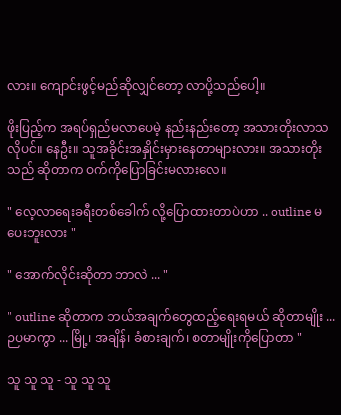လား။ ကျောင်းဖွင့်မည်ဆိုလျှင်တော့ လာပို့သည်ပေါ့။

ဖိုးပြည့်က အရပ်ရှည်မလာပေမဲ့ နည်းနည်းတော့ အသားတိုးလာသလိုပင်။ နေဦး။ သူအခိုင်းအနှိုင်းမှားနေတာများလား။ အသားတိုးသည် ဆိုတာက ဝက်ကိုပြောခြင်းမလားလေ။

" လေ့လာရေးခရီးတစ်ခေါက် လို့ပြောထားတာပဲဟာ .. outline မပေးဘူးလား "

" အောက်လိုင်းဆိုတာ ဘာလဲ ... "

" outline ဆိုတာက ဘယ်အချက်တွေထည့်ရေးရမယ် ဆိုတာမျိုး ... ဉပမာကွာ ... မြို့၊ အချိန်၊ ခံစားချက်၊ စတာမျိုးကိုပြောတာ "

သူ သူ သူ - သူ သူ သူ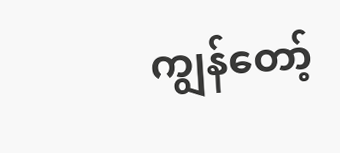ကျွန်တော့်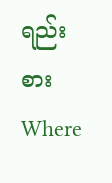ရည်းစားWhere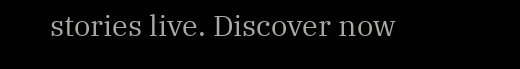stories live. Discover now